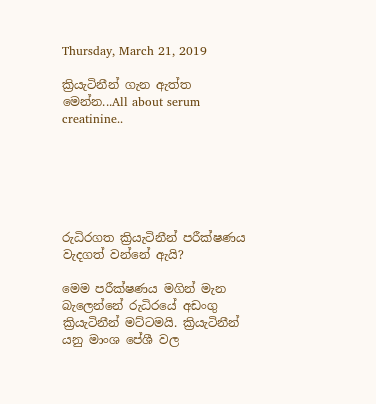Thursday, March 21, 2019

ක්‍රියැටිනීන් ගැන ඇත්ත මෙන්න...All about serum creatinine..






රුධිරගත ක්‍රියැටිනීන් පරීක්ෂණය වැදගත් වන්නේ ඇයි?

මෙම පරීක්ෂණය මගින් මැන බැලෙන්නේ රුධිරයේ අඩංගු ක්‍රියැටිනීන් මට්ටමයි. ක්‍රියැටිනීන් යනු මාංශ පේශී වල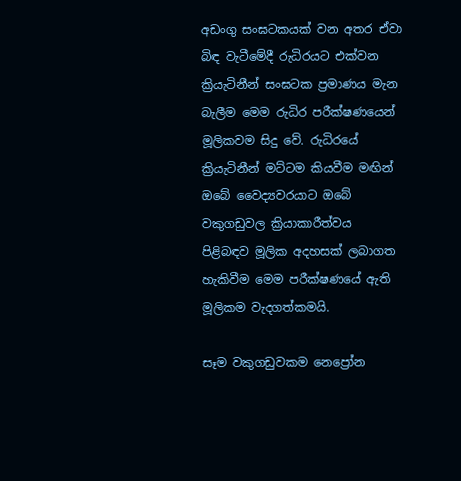අඩංගු සංඝටකයක් වන අතර ඒවා බිඳ වැටීමේදී රුධිරයට එක්වන ක්‍රියැටිනීන් සංඝටක ප්‍රමාණය මැන බැලීම මෙම රුධිර පරීක්ෂණයෙන් මූලිකවම සිදු වේ. රුධිරයේ ක්‍රියැටිනීන් මට්ටම කියවීම මඟින් ඔබේ වෛද්‍යවරයාට ඔබේ වකුගඩුවල ක්‍රියාකාරීත්වය පිළිබඳව මූලික අදහසක් ලබාගත හැකිවීම මෙම පරීක්ෂණයේ ඇති මූලිකම වැදගත්කමයි.

සෑම වකුගඩුවකම නෙප්‍රෝන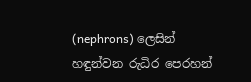(nephrons) ලෙසින් හඳුන්වන රුධිර පෙරහන්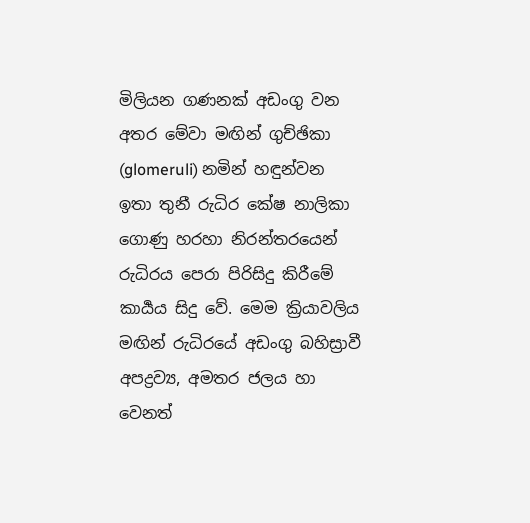මිලියන ගණනක් අඩංගු වන අතර මේවා මඟින් ගුච්ඡිකා (glomeruli) නමින් හඳුන්වන ඉතා තුනී රුධිර කේෂ නාලිකා ගොණු හරහා නිරන්තරයෙන් රුධිරය පෙරා පිරිසිදු කිරීමේ කාර්‍යය සිදු වේ. මෙම ක්‍රියාවලිය මඟින් රුධිරයේ අඩංගු බහිස්‍රාවී අපද්‍රව්‍ය, අමතර ජලය හා වෙනත්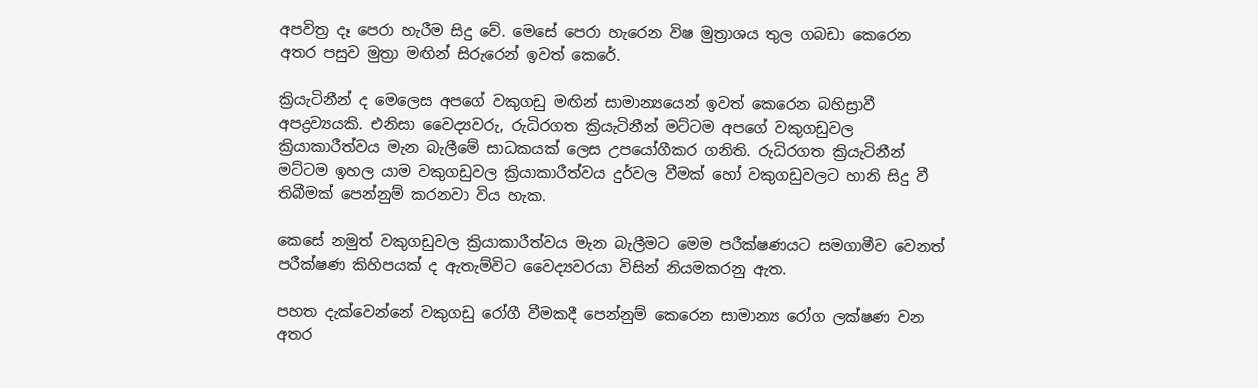අපවිත්‍ර දෑ පෙරා හැරීම සිදු වේ. මෙසේ පෙරා හැරෙන විෂ මුත්‍රාශය තුල ගබඩා කෙරෙන අතර පසුව මුත්‍රා මඟින් සිරුරෙන් ඉවත් කෙරේ.

ක්‍රියැටිනීන් ද මෙලෙස අපගේ වකුගඩු මඟින් සාමාන්‍යයෙන් ඉවත් කෙරෙන බහිස්‍රාවී අපද්‍රව්‍යයකි. එනිසා වෛද්‍යවරු, රුධිරගත ක්‍රියැටිනීන් මට්ටම අපගේ වකුගඩුවල ක්‍රියාකාරීත්වය මැන බැලීමේ සාධකයක් ලෙස උපයෝගීකර ගනිති. රුධිරගත ක්‍රියැටිනීන් මට්ටම ඉහල යාම වකුගඩුවල ක්‍රියාකාරීත්වය දුර්වල වීමක් හෝ වකුගඩුවලට හානි සිදු වී තිබීමක් පෙන්නුම් කරනවා විය හැක.

කෙසේ නමුත් වකුගඩුවල ක්‍රියාකාරීත්වය මැන බැලීමට මෙම පරීක්ෂණයට සමගාමීව වෙනත් පරීක්ෂණ කිහිපයක් ද ඇතැම්විට වෛද්‍යවරයා විසින් නියමකරනු ඇත.

පහත දැක්වෙන්නේ වකුගඩු රෝගී වීමකදී පෙන්නුම් කෙරෙන සාමාන්‍ය රෝග ලක්ෂණ වන අතර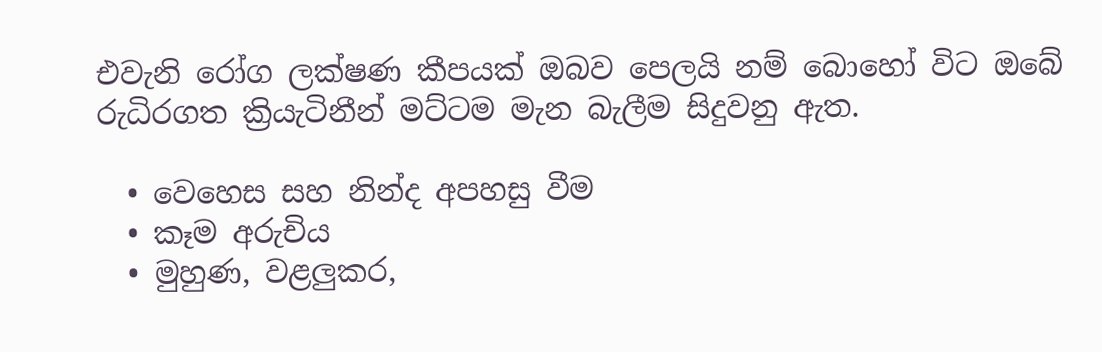එවැනි රෝග ලක්ෂණ කීපයක් ඔබව පෙලයි නම් බොහෝ විට ඔබේ රුධිරගත ක්‍රියැටිනීන් මට්ටම මැන බැලීම සිදුවනු ඇත.

  • වෙහෙස සහ නින්ද අපහසු වීම
  • කෑම අරුචිය
  • මුහුණ, වළලුකර,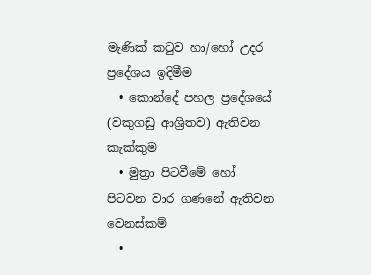මැණික් කටුව හා/හෝ උදර ප්‍රදේශය ඉදිමීම
  • කොන්දේ පහල ප්‍රදේශයේ (වකුගඩු ආශ්‍රිතව) ඇතිවන කැක්කුම
  • මුත්‍රා පිටවීමේ හෝ පිටවන වාර ගණනේ ඇතිවන වෙනස්කම්
  •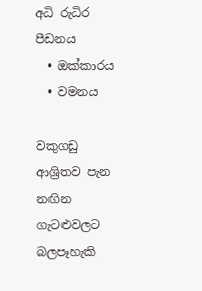අධි රුධිර පීඩනය
  • ඔක්කාරය
  • වමනය

වකුගඩු ආශ්‍රිතව පැන නඟින ගැටළුවලට බලපෑහැකි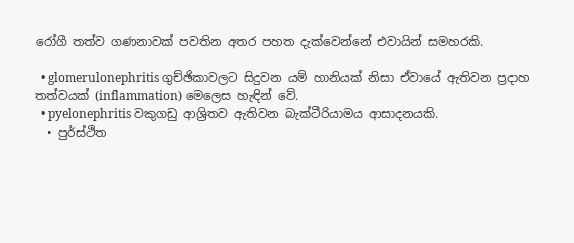රෝගී තත්ව ගණනාවක් පවතින අතර පහත දැක්වෙන්නේ එවායින් සමහරකි.

  • glomerulonephritis ගුච්ඡිකාවලට සිදුවන යම් හානියක් නිසා ඒවායේ ඇතිවන ප්‍රදාහ තත්වයක් (inflammation) මෙලෙස හැඳින් වේ.
  • pyelonephritis වකුගඩු ආශ්‍රිතව ඇතිවන බැක්ටීරියාමය ආසාදනයකි.
  • පුර්ස්ථිත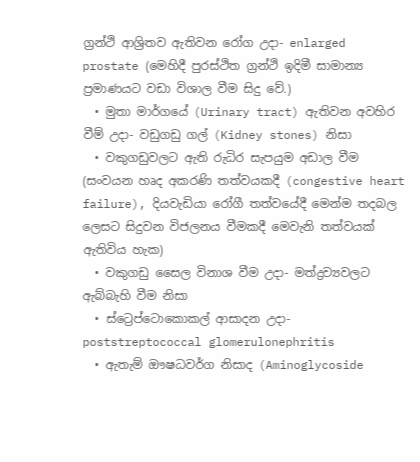ග්‍රන්ථි ආශ්‍රිතව ඇතිවන රෝග උදා- enlarged prostate (මෙහිදී පුරස්ථිත ග්‍රන්ථි ඉදිමී සාමාන්‍ය ප්‍රමාණයට වඩා විශාල වීම සිදු වේ.)
  • මුතා මාර්ගයේ (Urinary tract) ඇතිවන අවහිර වීම් උදා- වඩුගඩු ගල් (Kidney stones) නිසා
  • වකුගඩුවලට ඇති රුධිර සැපයුම අඩාල වීම (සංවයන හෘද අකරණි තත්වයකදී (congestive heart failure), දියවැඩියා රෝගී තත්වයේදී මෙන්ම තදබල ලෙසට සිදුවන විජලනය වීමකදී මෙවැනි තත්වයක් ඇතිවිය හැක)
  • වකුගඩු සෛල විනාශ වීම උදා- මත්ද්‍රව්‍යවලට ඇබ්බැහි වීම නිසා
  • ස්ට්‍රෙප්ටොකොකල් ආසාදන උදා- poststreptococcal glomerulonephritis
  • ඇතැම් ඖෂධවර්ග නිසාද (Aminoglycoside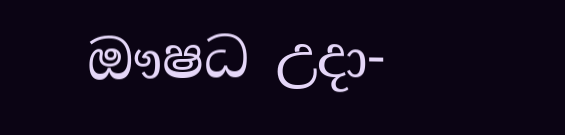ඖෂධ උදා-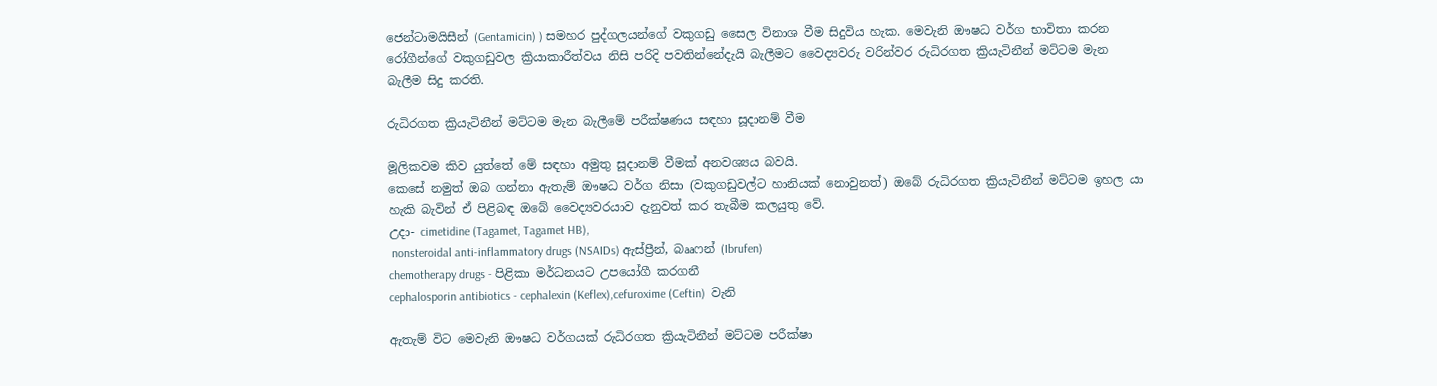ජෙන්ටාමයිසීන් (Gentamicin) ) සමහර පුද්ගලයන්ගේ වකුගඩු සෛල විනාශ වීම සිදුවිය හැක. මෙවැනි ඖෂධ වර්ග භාවිතා කරන රෝගීන්ගේ වකුගඩුවල ක්‍රියාකාරීත්වය නිසි පරිදි පවතින්නේදැයි බැලීමට වෛද්‍යවරු වරින්වර රුධිරගත ක්‍රියැටිනීන් මට්ටම මැන බැලීම සිදු කරති.

රුධිරගත ක්‍රියැටිනීන් මට්ටම මැන බැලීමේ පරීක්ෂණය සඳහා සූදානම් වීම

මූලිකවම කිව යුත්තේ මේ සඳහා අමුතු සූදානම් වීමක් අනවශ්‍යය බවයි.
කෙසේ නමුත් ඔබ ගන්නා ඇතැම් ඖෂධ වර්ග නිසා (වකුගඩුවල්ට හානියක් නොවුනත්) ඔබේ රුධිරගත ක්‍රියැටිනීන් මට්ටම ඉහල යා හැකි බැවින් ඒ පිළිබඳ ඔබේ වෛද්‍යවරයාව දැනුවත් කර තැබීම කලයුතු වේ.
උදා- cimetidine (Tagamet, Tagamet HB),
 nonsteroidal anti-inflammatory drugs (NSAIDs) ඇස්ප්‍රීන්, බෲෆන් (Ibrufen)
chemotherapy drugs - පිළිකා මර්ධනයට උපයෝගී කරගනී
cephalosporin antibiotics - cephalexin (Keflex),cefuroxime (Ceftin)  වැනි

ඇතැම් විට මෙවැනි ඖෂධ වර්ගයක් රුධිරගත ක්‍රියැටිනීන් මට්ටම පරීක්ෂා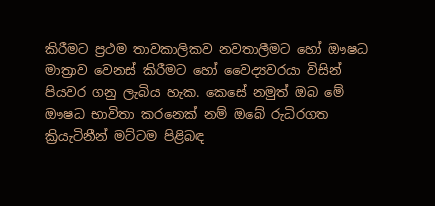කිරීමට ප්‍රථම තාවකාලිකව නවතාලීමට හෝ ඖෂධ මාත්‍රාව වෙනස් කිරීමට හෝ වෛද්‍යවරයා විසින් පියවර ගනු ලැබිය හැක. කෙසේ නමුත් ඔබ මේ ඖෂධ භාවිතා කරනෙක් නම් ඔබේ රුධිරගත ක්‍රියැටිනීන් මට්ටම පිළිබඳ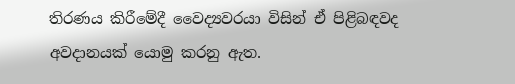තිරණය කිරීමේදී වෛද්‍යවරයා විසින් ඒ පිළිබඳවද අවදානයක් යොමු කරනු ඇත.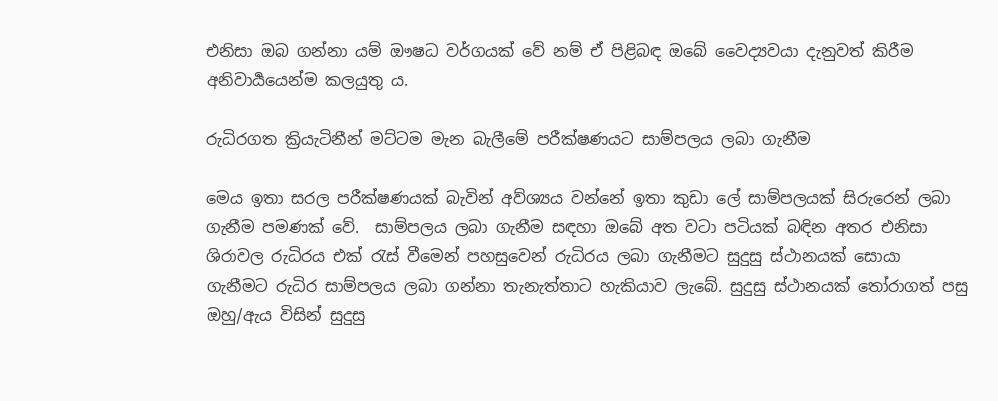එනිසා ඔබ ගන්නා යම් ඖෂධ වර්ගයක් වේ නම් ඒ පිළිබඳ ඔබේ වෛද්‍යවයා දැනුවත් කිරීම අනිවාර්‍යයෙන්ම කලයුතු ය.

රුධිරගත ක්‍රියැටිනීන් මට්ටම මැන බැලීමේ පරීක්ෂණයට සාම්පලය ලබා ගැනීම

මෙය ඉතා සරල පරීක්ෂණයක් බැවින් අව්ශ්‍යය වන්නේ ඉතා කුඩා ලේ සාම්පලයක් සිරුරෙන් ලබා ගැනීම පමණක් වේ.  සාම්පලය ලබා ගැනීම සඳහා ඔබේ අත වටා පටියක් බඳින අතර එනිසා ශිරාවල රුධිරය එක් රැස් වීමෙන් පහසුවෙන් රුධිරය ලබා ගැනීමට සුදුසු ස්ථානයක් සොයා ගැනීමට රුධිර සාම්පලය ලබා ගන්නා තැනැත්තාට හැකියාව ලැබේ. සුදුසු ස්ථානයක් තෝරාගත් පසු ඔහු/ඇය විසින් සුදුසු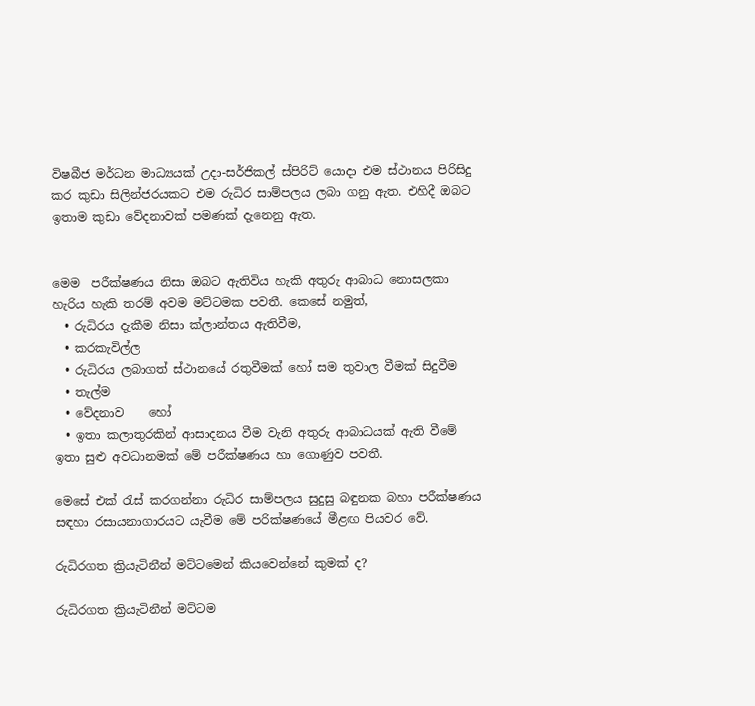විෂබීජ මර්ධන මාධ්‍යයක් උදා-සර්ජිකල් ස්පිරිට් යොදා එම ස්ථානය පිරිසිදු කර කුඩා සිලින්ජරයකට එම රුධිර සාම්පලය ලබා ගනු ඇත. එහිදී ඔබට ඉතාම කුඩා වේදනාවක් පමණක් දැනෙනු ඇත.


මෙම  පරීක්ෂණය නිසා ඔබට ඇතිවිය හැකි අතුරු ආබාධ නොසලකා හැරිය හැකි තරම් අවම මට්ටමක පවතී. කෙසේ නමුත්,
  • රුධිරය දැකීම නිසා ක්ලාන්තය ඇතිවීම,
  • කරකැවිල්ල
  • රුධිරය ලබාගත් ස්ථානයේ රතුවීමක් හෝ සම තුවාල වීමක් සිදුවීම
  • තැල්ම
  • වේදනාව    හෝ
  • ඉතා කලාතුරකින් ආසාදනය වීම වැනි අතුරු ආබාධයක් ඇති වීමේ ඉතා සුළු අවධානමක් මේ පරීක්ෂණය හා ගොණුව පවතී.

මෙසේ එක් රැස් කරගන්නා රුධිර සාම්පලය සුදුසු බඳුනක බහා පරීක්ෂණය සඳහා රසායනාගාරයට යැවීම මේ පරික්ෂණයේ මීළඟ පියවර වේ.

රුධිරගත ක්‍රියැටිනීන් මට්ටමෙන් කියවෙන්නේ කුමක් ද?

රුධිරගත ක්‍රියැටිනීන් මට්ටම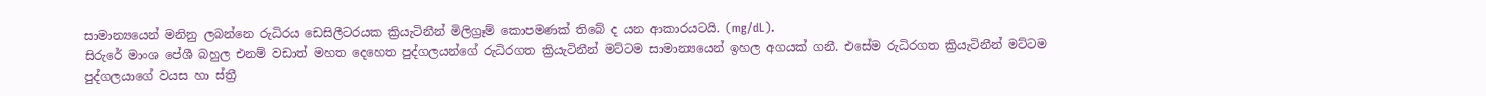සාමාන්‍යයෙන් මනිනු ලබන්නෙ රුධිරය ඩෙසිලීටරයක ක්‍රියැටිනීන් මිලිග්‍රෑම් කොපමණක් තිබේ ද යන ආකාරයටයි. (mg/dL).
සිරුරේ මාංශ පේශී බහුල එනම් වඩාත් මහත දෙහෙත පුද්ගලයන්ගේ රුධිරගත ක්‍රියැටිනීන් මට්ටම සාමාන්‍යයෙන් ඉහල අගයක් ගනී. එසේම රුධිරගත ක්‍රියැටිනීන් මට්ටම පුද්ගලයාගේ වයස හා ස්ත්‍රී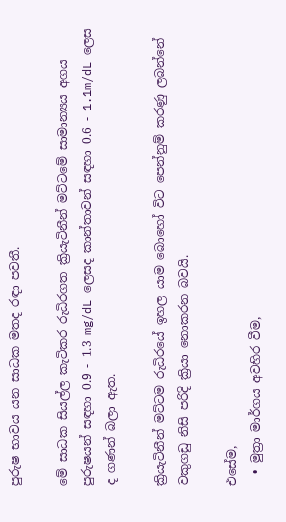පුරුෂ භාවය යන සාධක මතද රඳා පවතී.

මේ සාධක සියල්ල කැටිකර රුධිරගත ක්‍රියැටිනීන් මට්ටමේ සාමාන්‍යය අගය පුරුෂයන් සඳහා 0.9 - 1.3 mg/dL ලෙසද කාන්තාවන් සඳහා 0.6 - 1.1m/dL ලෙස ද ගණන් බලා ඇත.

ක්‍රියැටිනීන් මට්ටම රුධිරයේ ඉහල යාම බොහෝ විට පෙන්නුම් කරණු ලබන්නේ වකුගඩු නිසි පරිදි ක්‍රියා නොකරන බවයි.

එසේම,
  • මුත්‍රා මාර්ගය අවහිර වීම,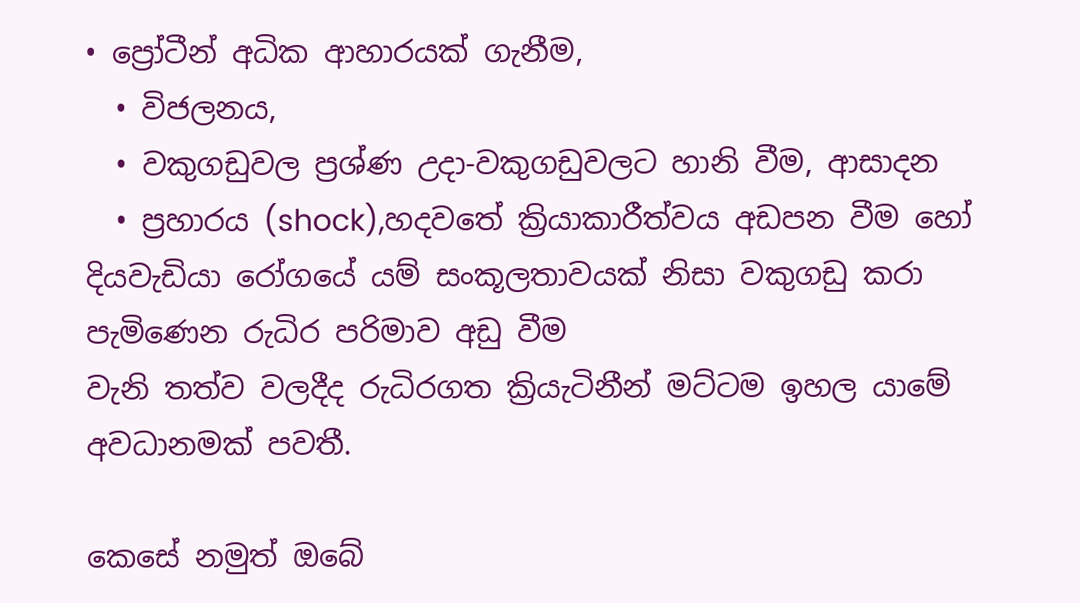• ප්‍රෝටීන් අධික ආහාරයක් ගැනීම,
  • විජලනය,
  • වකුගඩුවල ප්‍රශ්ණ උදා-වකුගඩුවලට හානි වීම, ආසාදන
  • ප්‍රහාරය (shock),හදවතේ ක්‍රියාකාරීත්වය අඩපන වීම හෝ දියවැඩියා රෝගයේ යම් සංකූලතාවයක් නිසා වකුගඩු කරා පැමිණෙන රුධිර පරිමාව අඩු වීම
වැනි තත්ව වලදීද රුධිරගත ක්‍රියැටිනීන් මට්ටම ඉහල යාමේ අවධානමක් පවතී.

කෙසේ නමුත් ඔබේ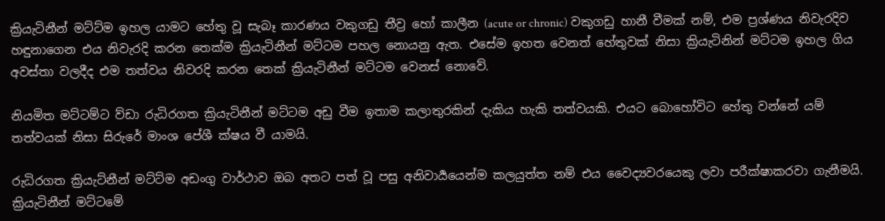ක්‍රියැටිනීන් මට්ට්ම ඉහල යාමට හේතු වූ සැබෑ කාරණය වකුගඩු තීව්‍ර හෝ කාලීන (acute or chronic) වකුගඩු හානී වීමක් නම්, එම ප්‍රශ්ණය නිවැරදිව හඳුනාගෙන එය නිවැරදි කරන තෙක්ම ක්‍රියැටිනීන් මට්ටම පහල නොයනු ඇත. එසේම ඉහත වෙනත් හේතුවක් නිසා ක්‍රියැටිනින් මට්ටම ඉහල ගිය අවස්තා වලදීද එම තත්වය නිවරදි කරන තෙක් ක්‍රියැටිනීන් මට්ටම වෙනස් නොවේ.

නියමිත මට්ටම්ට ව්ඩා රුධිරගත ක්‍රියැටිනීන් මට්ටම අඩු වීම ඉතාම කලාතුරකින් දැකිය හැකි තත්වයකි. එයට බොහෝවිට හේතු වන්නේ යම් තත්වයක් නිසා සිරුරේ මාංශ පේශී ක්ෂය වී යාමයි.

රුධිරගත ක්‍රියැට්නීන් මට්ට්ම අඩංගු වාර්ථාව ඔබ අතට පත් වූ පසු අනිවාර්‍යයෙන්ම කලයුත්ත නම් එය වෛද්‍යවරයෙකු ලවා පරීක්ෂාකරවා ගැනීමයි. ක්‍රියැටිනීන් මට්ටමේ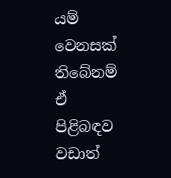යම් වෙනසක් තිබේනම් ඒ පිළිබඳව වඩාත්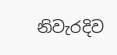නිවැරදිව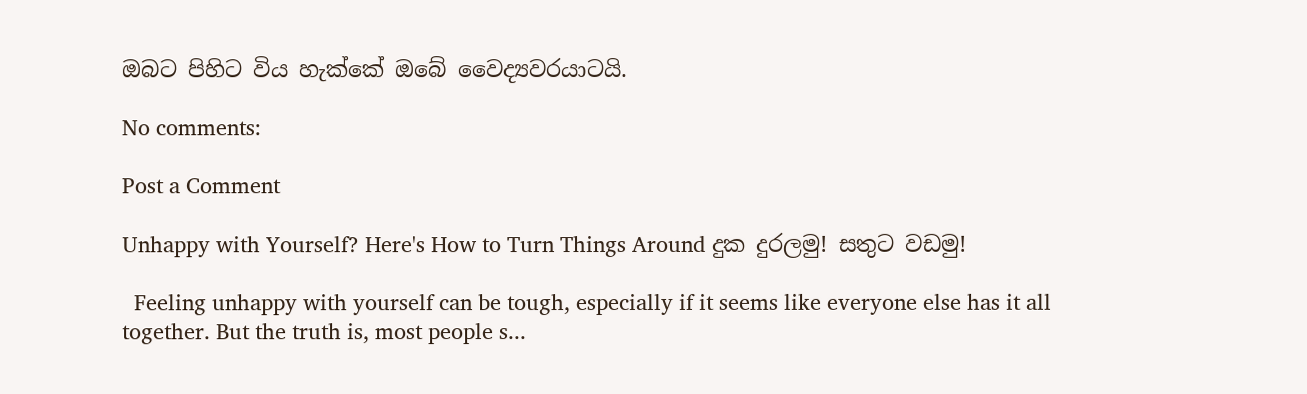ඔබට පිහිට විය හැක්කේ ඔබේ වෛද්‍යවරයාටයි.

No comments:

Post a Comment

Unhappy with Yourself? Here's How to Turn Things Around දුක දුරලමු! සතුට වඩමු!

  Feeling unhappy with yourself can be tough, especially if it seems like everyone else has it all together. But the truth is, most people s...